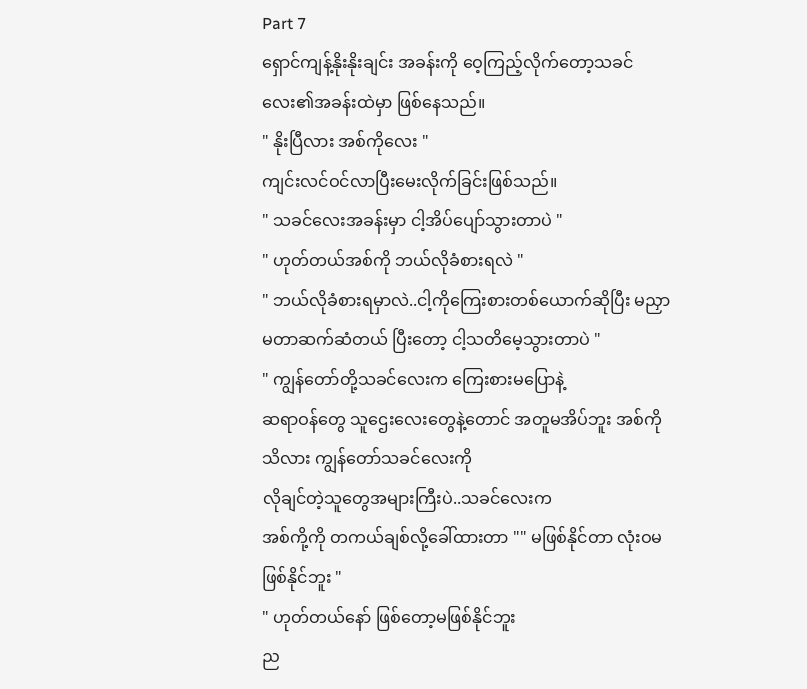Part 7
ရှောင်ကျန့်နိုးနိုးချင်း အခန်းကို ဝေ့ကြည့်လိုက်တော့သခင်လေး၏အခန်းထဲမှာ ဖြစ်နေသည်။
" နိုးပြီလား အစ်ကိုလေး "
ကျင်းလင်ဝင်လာပြီးမေးလိုက်ခြင်းဖြစ်သည်။
" သခင်လေးအခန်းမှာ ငါ့အိပ်ပျော်သွားတာပဲ "
" ဟုတ်တယ်အစ်ကို ဘယ်လိုခံစားရလဲ "
" ဘယ်လိုခံစားရမှာလဲ..ငါ့ကိုကြေးစားတစ်ယောက်ဆိုပြီး မညှာမတာဆက်ဆံတယ် ပြီးတော့ ငါ့သတိမေ့သွားတာပဲ "
" ကျွန်တော်တို့သခင်လေးက ကြေးစားမပြောနဲ့
ဆရာဝန်တွေ သူဌေးလေးတွေနဲ့တောင် အတူမအိပ်ဘူး အစ်ကိုသိလား ကျွန်တော်သခင်လေးကို
လိုချင်တဲ့သူတွေအများကြီးပဲ..သခင်လေးက
အစ်ကို့ကို တကယ်ချစ်လို့ခေါ်ထားတာ "" မဖြစ်နိုင်တာ လုံးဝမဖြစ်နိုင်ဘူး "
" ဟုတ်တယ်နော် ဖြစ်တော့မဖြစ်နိုင်ဘူး
ည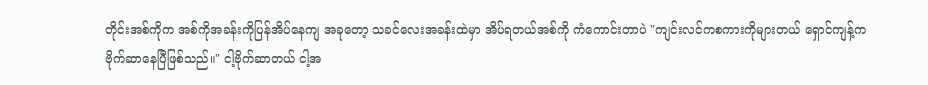တိုင်းအစ်ကိုက အစ်ကိုအခန်းကိုပြန်အိပ်နေကျ အခုတော့ သခင်လေးအခန်းထဲမှာ အိပ်ရတယ်အစ်ကို ကံကောင်းတာပဲ "ကျင်းလင်ကစကားကိုများတယ် ရှောင်ကျန့်က
ဗိုက်ဆာနေပြီဖြစ်သည်။" ငါ့ဗိုက်ဆာတယ် ငါ့အ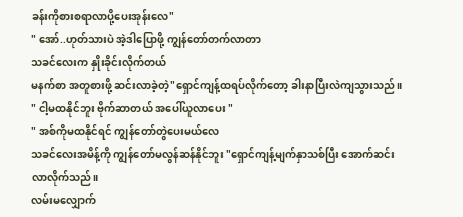ခန်းကိုစားစရာလာပို့ပေးအုန်းလေ"
" အော်..ဟုတ်သားပဲ အဲ့ဒါပြောဖို့ ကျွန်တော်တက်လာတာ
သခင်လေးက နှိုးခိုင်းလိုက်တယ်
မနက်စာ အတူစားဖို့ ဆင်းလာခဲ့တဲ့"ရှောင်ကျန့်ထရပ်လိုက်တော့ ခါးနာပြီးလဲကျသွားသည်။
" ငါ့မထနိုင်ဘူး ဗိုက်ဆာတယ် အပေါ်ယူလာပေး "
" အစ်ကိုမထနိုင်ရင် ကျွန်တော်တွဲပေးမယ်လေ
သခင်လေးအမိန့်ကို ကျွန်တော်မလွန်ဆန်နိုင်ဘူး "ရှောင်ကျန့်မျက်နှာသစ်ပြီး အောက်ဆင်းလာလိုက်သည်။
လမ်းမလျှောက်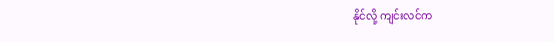နိုင်လို့ ကျင်းလင်က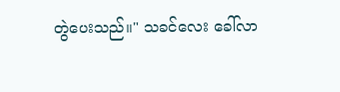တွဲပေးသည်။" သခင်လေး ခေါ်လာ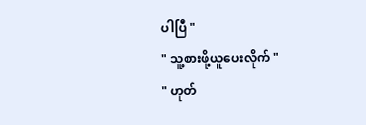ပါပြီ "
" သူ့စားဖို့ယူပေးလိုက် "
" ဟုတ်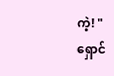ကဲ့! "
ရှောင်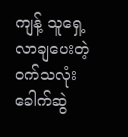ကျန့် သူရှေ့လာချပေးတဲ့
ဝက်သလုံးခေါက်ဆွဲ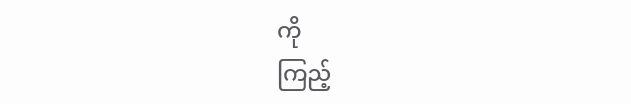ကို
ကြည့်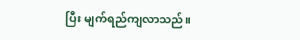ပြီး မျက်ရည်ကျလာသည်။